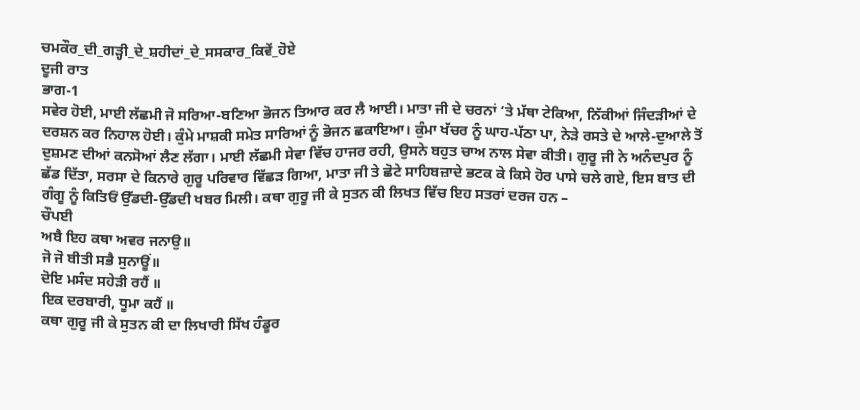ਚਮਕੌਰ_ਦੀ_ਗੜ੍ਹੀ_ਦੇ_ਸ਼ਹੀਦਾਂ_ਦੇ_ਸਸਕਾਰ_ਕਿਵੇਂ_ਹੋਏ
ਦੂਜੀ ਰਾਤ
ਭਾਗ-1
ਸਵੇਰ ਹੋਈ, ਮਾਈ ਲੱਛਮੀ ਜੋ ਸਰਿਆ-ਬਣਿਆ ਭੋਜਨ ਤਿਆਰ ਕਰ ਲੈ ਆਈ। ਮਾਤਾ ਜੀ ਦੇ ਚਰਨਾਂ ‘ਤੇ ਮੱਥਾ ਟੇਕਿਆ, ਨਿੱਕੀਆਂ ਜਿੰਦੜੀਆਂ ਦੇ ਦਰਸ਼ਨ ਕਰ ਨਿਹਾਲ ਹੋਈ। ਕੁੰਮੇ ਮਾਸ਼ਕੀ ਸਮੇਤ ਸਾਰਿਆਂ ਨੂੰ ਭੋਜਨ ਛਕਾਇਆ। ਕੁੰਮਾ ਖੱਚਰ ਨੂੰ ਘਾਹ-ਪੱਠਾ ਪਾ, ਨੇੜੇ ਰਸਤੇ ਦੇ ਆਲੇ-ਦੁਆਲੇ ਤੋਂ ਦੁਸ਼ਮਣ ਦੀਆਂ ਕਨਸੋਆਂ ਲੈਣ ਲੱਗਾ। ਮਾਈ ਲੱਛਮੀ ਸੇਵਾ ਵਿੱਚ ਹਾਜਰ ਰਹੀ, ਉਸਨੇ ਬਹੁਤ ਚਾਅ ਨਾਲ ਸੇਵਾ ਕੀਤੀ। ਗੁਰੂ ਜੀ ਨੇ ਅਨੰਦਪੁਰ ਨੂੰ ਛੱਡ ਦਿੱਤਾ, ਸਰਸਾ ਦੇ ਕਿਨਾਰੇ ਗੁਰੂ ਪਰਿਵਾਰ ਵਿੱਛੜ ਗਿਆ, ਮਾਤਾ ਜੀ ਤੇ ਛੋਟੇ ਸਾਹਿਬਜ਼ਾਦੇ ਭਟਕ ਕੇ ਕਿਸੇ ਹੋਰ ਪਾਸੇ ਚਲੇ ਗਏ, ਇਸ ਬਾਤ ਦੀ ਗੰਗੂ ਨੂੰ ਕਿਤਿਓਂ ਉੱਡਦੀ-ਉੱਡਦੀ ਖਬਰ ਮਿਲੀ। ਕਥਾ ਗੁਰੂ ਜੀ ਕੇ ਸੁਤਨ ਕੀ ਲਿਖਤ ਵਿੱਚ ਇਹ ਸਤਰਾਂ ਦਰਜ ਹਨ –
ਚੌਪਈ
ਅਬੈ ਇਹ ਕਥਾ ਅਵਰ ਜਨਾਉ॥
ਜੋ ਜੋ ਬੀਤੀ ਸਭੈ ਸੁਨਾਊਂ॥
ਦੋਇ ਮਸੰਦ ਸਹੇੜੀ ਰਹੈਂ ॥
ਇਕ ਦਰਬਾਰੀ, ਧੂਮਾ ਕਹੈਂ ॥
ਕਥਾ ਗੁਰੂ ਜੀ ਕੇ ਸੁਤਨ ਕੀ ਦਾ ਲਿਖਾਰੀ ਸਿੱਖ ਹੰਡੂਰ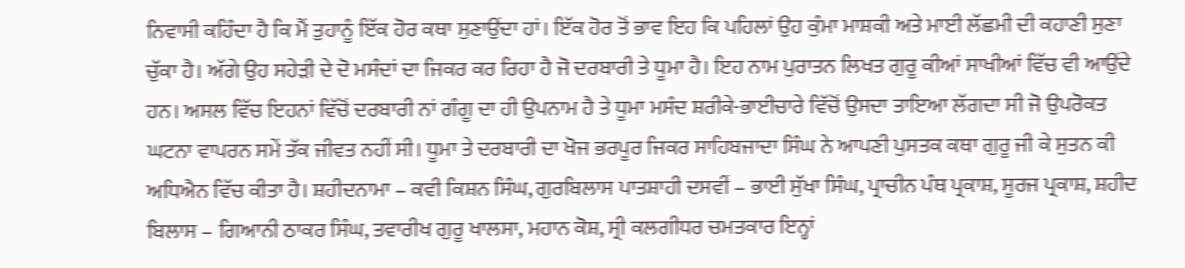ਨਿਵਾਸੀ ਕਹਿੰਦਾ ਹੈ ਕਿ ਮੈਂ ਤੁਹਾਨੂੰ ਇੱਕ ਹੋਰ ਕਥਾ ਸੁਣਾਉਂਦਾ ਹਾਂ। ਇੱਕ ਹੋਰ ਤੋਂ ਭਾਵ ਇਹ ਕਿ ਪਹਿਲਾਂ ਉਹ ਕੁੰਮਾ ਮਾਸ਼ਕੀ ਅਤੇ ਮਾਈ ਲੱਛਮੀ ਦੀ ਕਹਾਣੀ ਸੁਣਾ ਚੁੱਕਾ ਹੈ। ਅੱਗੇ ਉਹ ਸਹੇੜੀ ਦੇ ਦੋ ਮਸੰਦਾਂ ਦਾ ਜਿਕਰ ਕਰ ਰਿਹਾ ਹੈ ਜੋ ਦਰਬਾਰੀ ਤੇ ਧੂਮਾ ਹੈ। ਇਹ ਨਾਮ ਪੁਰਾਤਨ ਲਿਖਤ ਗੁਰੂ ਕੀਆਂ ਸਾਖੀਆਂ ਵਿੱਚ ਵੀ ਆਉਂਦੇ ਹਨ। ਅਸਲ ਵਿੱਚ ਇਹਨਾਂ ਵਿੱਚੋਂ ਦਰਬਾਰੀ ਨਾਂ ਗੰਗੂ ਦਾ ਹੀ ਉਪਨਾਮ ਹੈ ਤੇ ਧੂਮਾ ਮਸੰਦ ਸ਼ਰੀਕੇ-ਭਾਈਚਾਰੇ ਵਿੱਚੋਂ ਉਸਦਾ ਤਾਇਆ ਲੱਗਦਾ ਸੀ ਜੋ ਉਪਰੋਕਤ ਘਟਨਾ ਵਾਪਰਨ ਸਮੇਂ ਤੱਕ ਜੀਵਤ ਨਹੀਂ ਸੀ। ਧੂਮਾ ਤੇ ਦਰਬਾਰੀ ਦਾ ਖੋਜ ਭਰਪੂਰ ਜਿਕਰ ਸਾਹਿਬਜਾਦਾ ਸਿੰਘ ਨੇ ਆਪਣੀ ਪੁਸਤਕ ਕਥਾ ਗੁਰੂ ਜੀ ਕੇ ਸੁਤਨ ਕੀ ਅਧਿਐਨ ਵਿੱਚ ਕੀਤਾ ਹੈ। ਸ਼ਹੀਦਨਾਮਾ – ਕਵੀ ਕਿਸ਼ਨ ਸਿੰਘ, ਗੁਰਬਿਲਾਸ ਪਾਤਸ਼ਾਹੀ ਦਸਵੀਂ – ਭਾਈ ਸੁੱਖਾ ਸਿੰਘ, ਪ੍ਰਾਚੀਨ ਪੰਥ ਪ੍ਰਕਾਸ਼, ਸੂਰਜ ਪ੍ਰਕਾਸ਼, ਸ਼ਹੀਦ ਬਿਲਾਸ – ਗਿਆਨੀ ਠਾਕਰ ਸਿੰਘ, ਤਵਾਰੀਖ ਗੁਰੂ ਖਾਲਸਾ, ਮਹਾਨ ਕੋਸ਼, ਸ੍ਰੀ ਕਲਗੀਧਰ ਚਮਤਕਾਰ ਇਨ੍ਹਾਂ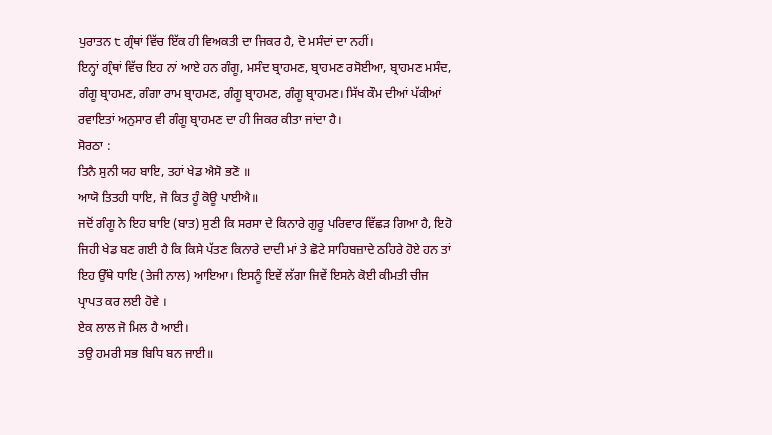ਪੁਰਾਤਨ ੮ ਗ੍ਰੰਥਾਂ ਵਿੱਚ ਇੱਕ ਹੀ ਵਿਅਕਤੀ ਦਾ ਜਿਕਰ ਹੈ, ਦੋ ਮਸੰਦਾਂ ਦਾ ਨਹੀਂ।
ਇਨ੍ਹਾਂ ਗ੍ਰੰਥਾਂ ਵਿੱਚ ਇਹ ਨਾਂ ਆਏ ਹਨ ਗੰਗੂ, ਮਸੰਦ ਬ੍ਰਾਹਮਣ, ਬ੍ਰਾਹਮਣ ਰਸੋਈਆ, ਬ੍ਰਾਹਮਣ ਮਸੰਦ, ਗੰਗੂ ਬ੍ਰਾਹਮਣ, ਗੰਗਾ ਰਾਮ ਬ੍ਰਾਹਮਣ, ਗੰਗੂ ਬ੍ਰਾਹਮਣ, ਗੰਗੂ ਬ੍ਰਾਹਮਣ। ਸਿੱਖ ਕੌਮ ਦੀਆਂ ਪੱਕੀਆਂ ਰਵਾਇਤਾਂ ਅਨੁਸਾਰ ਵੀ ਗੰਗੂ ਬ੍ਰਾਹਮਣ ਦਾ ਹੀ ਜਿਕਰ ਕੀਤਾ ਜਾਂਦਾ ਹੈ।
ਸੋਰਠਾ :
ਤਿਨੈ ਸੁਨੀ ਯਹ ਬਾਇ, ਤਹਾਂ ਖੇਡ ਐਸੋ ਭਣੋ ॥
ਆਯੋ ਤਿਤਹੀ ਧਾਇ, ਜੋ ਕਿਤ ਹੂੰ ਕੋਊ ਪਾਈਐ॥
ਜਦੋਂ ਗੰਗੂ ਨੇ ਇਹ ਬਾਇ (ਬਾਤ) ਸੁਣੀ ਕਿ ਸਰਸਾ ਦੇ ਕਿਨਾਰੇ ਗੁਰੂ ਪਰਿਵਾਰ ਵਿੱਛੜ ਗਿਆ ਹੈ, ਇਹੋ ਜਿਹੀ ਖੇਡ ਬਣ ਗਈ ਹੈ ਕਿ ਕਿਸੇ ਪੱਤਣ ਕਿਨਾਰੇ ਦਾਦੀ ਮਾਂ ਤੇ ਛੋਟੇ ਸਾਹਿਬਜ਼ਾਦੇ ਠਹਿਰੇ ਹੋਏ ਹਨ ਤਾਂ ਇਹ ਉੱਥੇ ਧਾਇ (ਤੇਜੀ ਨਾਲ) ਆਇਆ। ਇਸਨੂੰ ਇਵੇਂ ਲੱਗਾ ਜਿਵੇਂ ਇਸਨੇ ਕੋਈ ਕੀਮਤੀ ਚੀਜ ਪ੍ਰਾਪਤ ਕਰ ਲਈ ਹੋਵੇ ।
ਏਕ ਲਾਲ ਜੋ ਮਿਲ ਹੈ ਆਈ।
ਤਉ ਹਮਰੀ ਸਭ ਬਿਧਿ ਬਨ ਜਾਈ॥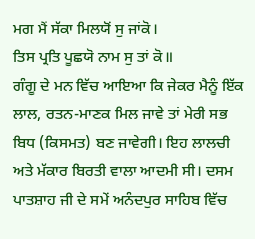ਮਗ ਮੈਂ ਸੱਕਾ ਮਿਲਯੋਂ ਸੁ ਜਾਂਕੋ।
ਤਿਸ ਪ੍ਰਤਿ ਪੂਛਯੋ ਨਾਮ ਸੁ ਤਾਂ ਕੋ॥
ਗੰਗੂ ਦੇ ਮਨ ਵਿੱਚ ਆਇਆ ਕਿ ਜੇਕਰ ਮੈਨੂੰ ਇੱਕ ਲਾਲ, ਰਤਨ-ਮਾਣਕ ਮਿਲ ਜਾਵੇ ਤਾਂ ਮੇਰੀ ਸਭ ਬਿਧ (ਕਿਸਮਤ) ਬਣ ਜਾਵੇਗੀ। ਇਹ ਲਾਲਚੀ ਅਤੇ ਮੱਕਾਰ ਬਿਰਤੀ ਵਾਲਾ ਆਦਮੀ ਸੀ। ਦਸਮ ਪਾਤਸ਼ਾਹ ਜੀ ਦੇ ਸਮੇਂ ਅਨੰਦਪੁਰ ਸਾਹਿਬ ਵਿੱਚ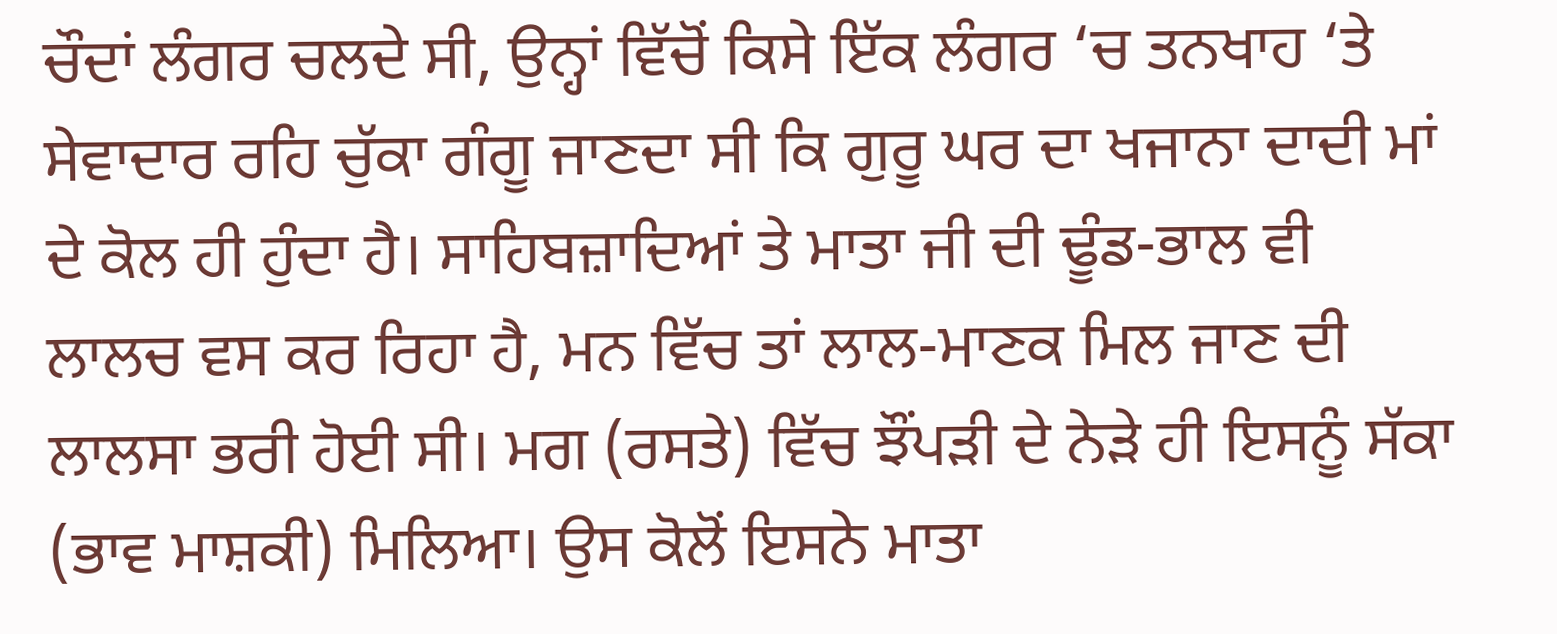ਚੌਦਾਂ ਲੰਗਰ ਚਲਦੇ ਸੀ, ਉਨ੍ਹਾਂ ਵਿੱਚੋਂ ਕਿਸੇ ਇੱਕ ਲੰਗਰ ‘ਚ ਤਨਖਾਹ ‘ਤੇ ਸੇਵਾਦਾਰ ਰਹਿ ਚੁੱਕਾ ਗੰਗੂ ਜਾਣਦਾ ਸੀ ਕਿ ਗੁਰੂ ਘਰ ਦਾ ਖਜਾਨਾ ਦਾਦੀ ਮਾਂ ਦੇ ਕੋਲ ਹੀ ਹੁੰਦਾ ਹੈ। ਸਾਹਿਬਜ਼ਾਦਿਆਂ ਤੇ ਮਾਤਾ ਜੀ ਦੀ ਢੂੰਡ-ਭਾਲ ਵੀ ਲਾਲਚ ਵਸ ਕਰ ਰਿਹਾ ਹੈ, ਮਨ ਵਿੱਚ ਤਾਂ ਲਾਲ-ਮਾਣਕ ਮਿਲ ਜਾਣ ਦੀ ਲਾਲਸਾ ਭਰੀ ਹੋਈ ਸੀ। ਮਗ (ਰਸਤੇ) ਵਿੱਚ ਝੌਂਪੜੀ ਦੇ ਨੇੜੇ ਹੀ ਇਸਨੂੰ ਸੱਕਾ (ਭਾਵ ਮਾਸ਼ਕੀ) ਮਿਲਿਆ। ਉਸ ਕੋਲੋਂ ਇਸਨੇ ਮਾਤਾ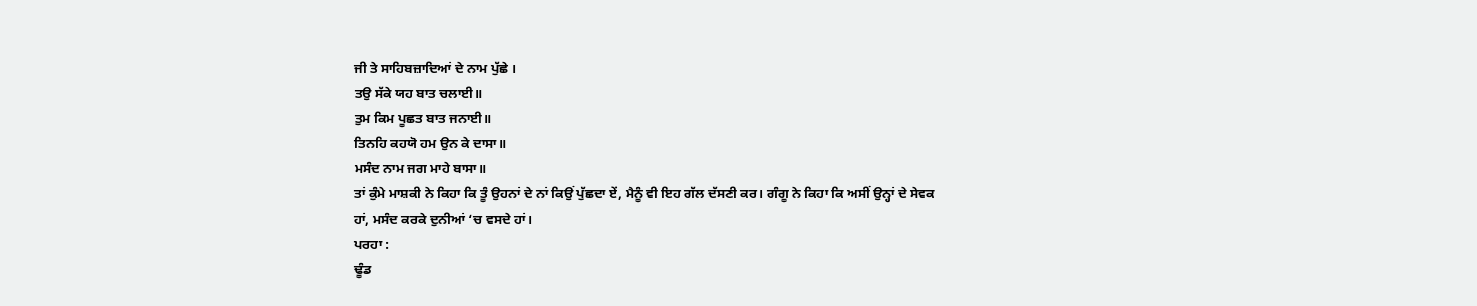ਜੀ ਤੇ ਸਾਹਿਬਜ਼ਾਦਿਆਂ ਦੇ ਨਾਮ ਪੁੱਛੇ ।
ਤਉ ਸੱਕੇ ਯਹ ਬਾਤ ਚਲਾਈ॥
ਤੁਮ ਕਿਮ ਪੂਛਤ ਬਾਤ ਜਨਾਈ॥
ਤਿਨਹਿ ਕਹਯੋ ਹਮ ਉਨ ਕੇ ਦਾਸਾ॥
ਮਸੰਦ ਨਾਮ ਜਗ ਮਾਹੇ ਬਾਸਾ॥
ਤਾਂ ਕੁੰਮੇ ਮਾਸ਼ਕੀ ਨੇ ਕਿਹਾ ਕਿ ਤੂੰ ਉਹਨਾਂ ਦੇ ਨਾਂ ਕਿਉਂ ਪੁੱਛਦਾ ਏਂ, ਮੈਨੂੰ ਵੀ ਇਹ ਗੱਲ ਦੱਸਣੀ ਕਰ। ਗੰਗੂ ਨੇ ਕਿਹਾ ਕਿ ਅਸੀਂ ਉਨ੍ਹਾਂ ਦੇ ਸੇਵਕ ਹਾਂ, ਮਸੰਦ ਕਰਕੇ ਦੁਨੀਆਂ ‘ਚ ਵਸਦੇ ਹਾਂ।
ਪਰਹਾ :
ਢੂੰਡ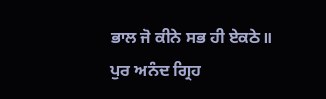ਭਾਲ ਜੋ ਕੀਨੇ ਸਭ ਹੀ ਏਕਠੇ॥
ਪੁਰ ਅਨੰਦ ਗ੍ਰਿਹ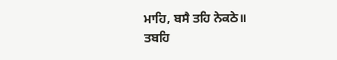ਮਾਹਿ, ਬਸੈ ਤਹਿ ਨੇਕਠੇ॥
ਤਬਹਿ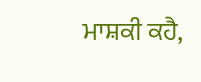ਮਾਸ਼ਕੀ ਕਹੈ,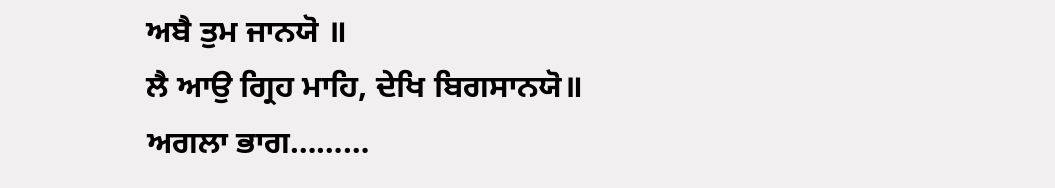ਅਬੈ ਤੁਮ ਜਾਨਯੋ ॥
ਲੈ ਆਉ ਗ੍ਰਿਹ ਮਾਹਿ, ਦੇਖਿ ਬਿਗਸਾਨਯੋ॥
ਅਗਲਾ ਭਾਗ………